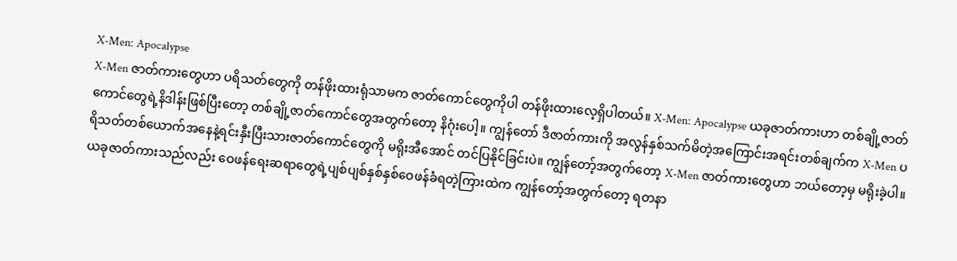X-Men: Apocalypse
X-Men ဇာတ်ကားတွေဟာ ပရိသတ်တွေကို တန်ဖိုးထားရုံသာမက ဇာတ်ကောင်တွေကိုပါ တန်ဖိုးထားလေ့ရှိပါတယ်။ X-Men: Apocalypse ယခုဇာတ်ကားဟာ တစ်ချို့ဇာတ်ကောင်တွေရဲ့နိဒါန်းဖြစ်ပြီးတော့ တစ်ချို့ဇာတ်ကောင်တွေအတွက်တော့ နိဂုံးပေါ့။ ကျွန်တော် ဒီဇာတ်ကားကို အလွန်နှစ်သက်မိတဲ့အကြောင်းအရင်းတစ်ချက်က X-Men ပရိသတ်တစ်ယောက်အနေနဲ့ရင်းနှီးပြီးသားဇာတ်ကောင်တွေကို မရိုးအီအောင် တင်ပြနိုင်ခြင်းပဲ။ ကျွန်တော့်အတွက်တော့ X-Men ဇာတ်ကားတွေဟာ ဘယ်တော့မှ မရိုးခဲ့ပါ။ ယခုဇာတ်ကားသည်လည်း ဝေဖန်ရေးဆရာတွေရဲ့ပျစ်ပျစ်နှစ်နှစ်ဝေဖန်ခံရတဲ့ကြားထဲက ကျွန်တော့်အတွက်တော့ ရတနာ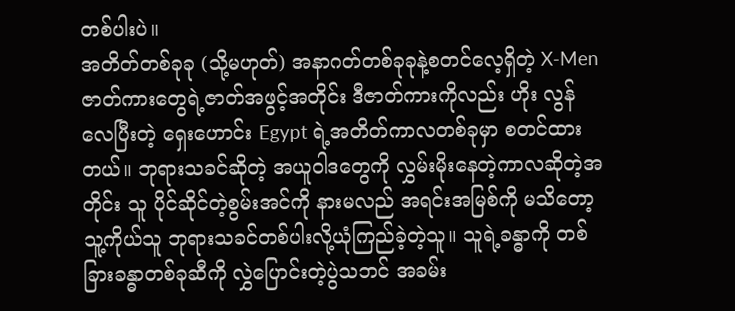တစ်ပါးပဲ။
အတိတ်တစ်ခုခု (သို့မဟုတ်) အနာဂတ်တစ်ခုခုနဲ့စတင်လေ့ရှိတဲ့ X-Men ဇာတ်ကားတွေရဲ့ဇာတ်အဖွင့်အတိုင်း ဒီဇာတ်ကားကိုလည်း ဟိုး လွန်လေပြီးတဲ့ ရှေးဟောင်း Egypt ရဲ့အတိတ်ကာလတစ်ခုမှာ စတင်ထားတယ်။ ဘုရားသခင်ဆိုတဲ့ အယူဝါဒတွေကို လွှမ်းမိုးနေတဲ့ကာလဆိုတဲ့အတိုင်း သူ ပိုင်ဆိုင်တဲ့စွမ်းအင်ကို နားမလည် အရင်းအမြစ်ကို မသိတော့ သူ့ကိုယ်သူ ဘုရားသခင်တစ်ပါးလို့ယုံကြည်ခဲ့တဲ့သူ။ သူရဲ့ခန္ဓာကို တစ်ခြားခန္ဓာတစ်ခုဆီကို လွှဲပြောင်းတဲ့ပွဲသဘင် အခမ်း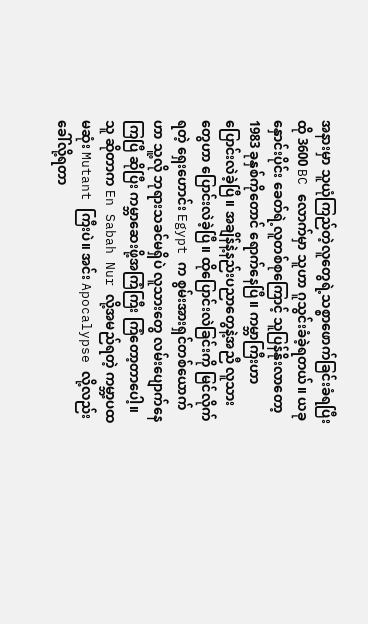အနားမှာ သူယုံကြည်တဲ့လူတွေရဲ့သစ္စာဖောက်ခြင်းခံရပြီး ထို 3600 BC လောက်မှာ သူဟာ ဂူသွင်းခံခဲ့ရတယ်။ ယခုနှောင်းပိုင်း ခေတ်ရဲ့လူတစ်စုကြောင့် သူပြန်နိုးလာတော့ 1983 ခုနှစ်ကိုတောင် ရောက်နေပြီ။ ကမ္ဘာကြီးဟာ ပြောင်းလဲခဲ့ပြီ။ အချိန်နဲ့နည်းပညာတွေနဲ့အညီ လူသားတွေဟာ ပြောင်းလဲခဲ့ပြီ။ ထိုပြောင်းလဲခြင်းကို မြင်လိုက်ရတဲ့ ရှေးဟောင်း Egypt က စွမ်းအားရှင်တစ်ယောက်ဟာ သူ့လို ဘုရားသခင်မရှိပဲ လူသားတွေ လမ်းပျောက်နေကြပြီ ဆိုပြီး ကမ္ဘာဆေးဖို့အကြံကြီး ကြံတော့တာပေါ့။ သူ ဆိုတာက En Sabah Nur လို့အမည်ရတဲ့ ကမ္ဘာ့ပထမဆုံး Mutant ကြီးပဲ။ အင်း Apocalypse လို့လည်း ခေါ်လို့ရတာ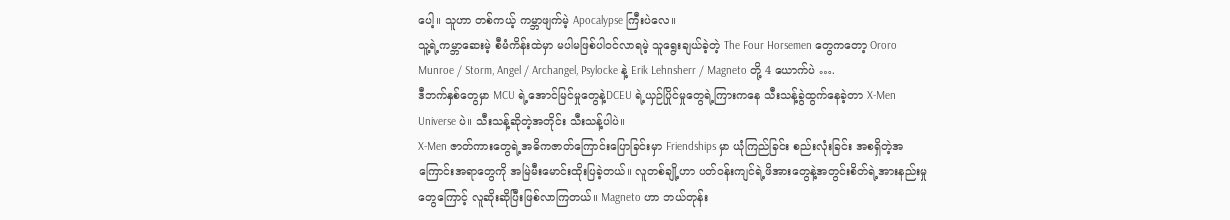ပေါ့။ သူဟာ တစ်ကယ့် ကမ္ဘာဖျက်မဲ့ Apocalypse ကြီးပဲလေ။
သူ့ရဲ့ကမ္ဘာဆေးမဲ့ စီမံကိန်းထဲမှာ မပါမဖြစ်ပါဝင်လာရမဲ့ သူရွေးချယ်ခဲ့တဲ့ The Four Horsemen တွေကတော့ Ororo Munroe / Storm, Angel / Archangel, Psylocke နဲ့ Erik Lehnsherr / Magneto တို့ 4 ယောက်ပဲ ….
ဒီဘက်နှစ်တွေမှာ MCU ရဲ့အောင်မြင်မှုတွေနဲ့DCEU ရဲ့ယှဉ်ပြိုင်မှုတွေရဲ့ကြားကနေ သီးသန့်ခွဲထွက်နေခဲ့တာ X-Men Universe ပဲ။ သီးသန့်ဆိုတဲ့အတိုင်း သီးသန့်ပါပဲ။
X-Men ဇာတ်ကားတွေရဲ့အဓိကဇာတ်ကြောင်းပြောခြင်းမှာ Friendships မှာ ယုံကြည်ခြင်း စည်းလုံးခြင်း အစရှိတဲ့အကြောင်းအရာတွေကို အမြဲမီးမောင်းထိုးပြခဲ့တယ်။ လူတစ်ချို့ဟာ ပတ်ဝန်းကျင်ရဲ့ဖိအားတွေနဲ့အတွင်းစိတ်ရဲ့အားနည်းမှုတွေကြောင့် လူဆိုးဆိုပြီးဖြစ်လာကြတယ်။ Magneto ဟာ ဘယ်တုန်း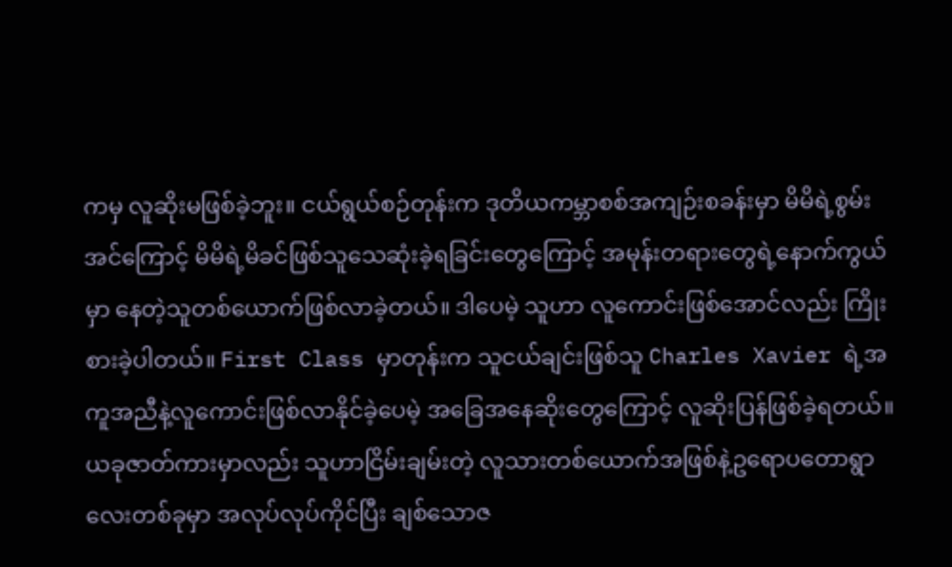ကမှ လူဆိုးမဖြစ်ခဲ့ဘူး။ ငယ်ရွယ်စဉ်တုန်းက ဒုတိယကမ္ဘာစစ်အကျဉ်းစခန်းမှာ မိမိရဲ့စွမ်းအင်ကြောင့် မိမိရဲ့မိခင်ဖြစ်သူသေဆုံးခဲ့ရခြင်းတွေကြောင့် အမုန်းတရားတွေရဲ့နောက်ကွယ်မှာ နေတဲ့သူတစ်ယောက်ဖြစ်လာခဲ့တယ်။ ဒါပေမဲ့ သူဟာ လူကောင်းဖြစ်အောင်လည်း ကြိုးစားခဲ့ပါတယ်။ First Class မှာတုန်းက သူငယ်ချင်းဖြစ်သူ Charles Xavier ရဲ့အကူအညီနဲ့လူကောင်းဖြစ်လာနိုင်ခဲ့ပေမဲ့ အခြေအနေဆိုးတွေကြောင့် လူဆိုးပြန်ဖြစ်ခဲ့ရတယ်။ ယခုဇာတ်ကားမှာလည်း သူဟာငြိမ်းချမ်းတဲ့ လူသားတစ်ယောက်အဖြစ်နဲ့ဥရောပတောရွာလေးတစ်ခုမှာ အလုပ်လုပ်ကိုင်ပြီး ချစ်သောဇ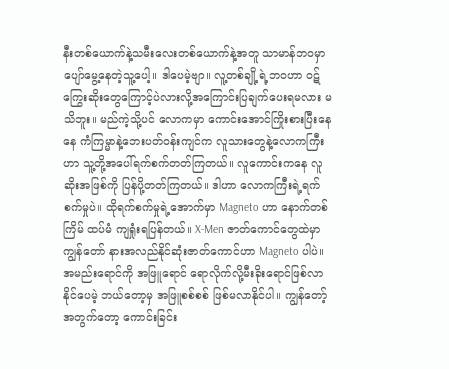နီးတစ်ယောက်နဲ့သမီးလေးတစ်ယောက်နဲ့အတူ သာမာန်ဘဝမှာ ပျော်မွေ့နေတဲ့သူ့ပေါ့။ ဒါပေမဲ့ဗျာ။ လူ့တစ်ချို့ရဲ့ဘဝဟာ ဝဋ်ကြွေးဆိုးတွေကြောင့်ပဲလားလို့အကြောင်းပြချက်ပေးရမလား မသိဘူး။ မည်ကဲ့သို့ပင် လောကမှာ ကောင်းအောင်ကြိုးစားပြီးနေနေ ကံကြမ္မာနဲ့ဘေးပတ်ဝန်းကျင်က လူသားတွေနဲ့လောကကြီးဟာ သူ့တို့အပေါ်ရက်စက်တတ်ကြတယ်။ လူကောင်းကနေ လူဆိုးအဖြစ်ကို ပြန်ပို့တတ်ကြတယ်။ ဒါဟာ လောကကြီးရဲ့ရက်စက်မှုပဲ။ ထိုရက်စက်မှုရဲ့အောက်မှာ Magneto ဟာ နောက်တစ်ကြိမ် ထပ်မံ ကျရှုံးရပြန်တယ်။ X-Men ဇာတ်ကောင်တွေထဲမှာ ကျွန်တော် နားအလည်နိုင်ဆုံးဇာတ်ကောင်ဟာ Magneto ပါပဲ။ အမည်းရောင်ကို အဖြူရောင် ရောလိုက်လို့မီးခိုးရောင်ဖြစ်လာနိုင်ပေမဲ့ ဘယ်တော့မှ အဖြူစစ်စစ် ဖြစ်မလာနိုင်ပါ။ ကျွန်တော့်အတွက်တော့ ကောင်းခြင်း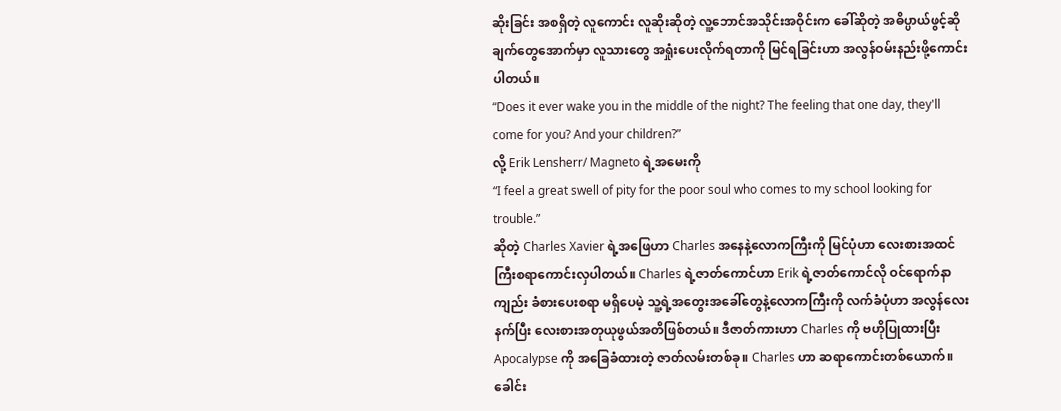ဆိုးခြင်း အစရှိတဲ့ လူကောင်း လူဆိုးဆိုတဲ့ လူ့ဘောင်အသိုင်းအဝိုင်းက ခေါ်ဆိုတဲ့ အဓိပ္ပာယ်ဖွင့်ဆိုချက်တွေအောက်မှာ လူသားတွေ အရှုံးပေးလိုက်ရတာကို မြင်ရခြင်းဟာ အလွန်ဝမ်းနည်းဖို့ကောင်းပါတယ်။
“Does it ever wake you in the middle of the night? The feeling that one day, they'll come for you? And your children?”
လို့ Erik Lensherr/ Magneto ရဲ့အမေးကို
“I feel a great swell of pity for the poor soul who comes to my school looking for trouble.”
ဆိုတဲ့ Charles Xavier ရဲ့အဖြေဟာ Charles အနေနဲ့လောကကြီးကို မြင်ပုံဟာ လေးစားအထင်ကြီးစရာကောင်းလှပါတယ်။ Charles ရဲ့ဇာတ်ကောင်ဟာ Erik ရဲ့ဇာတ်ကောင်လို ဝင်ရောက်နာကျည်း ခံစားပေးစရာ မရှိပေမဲ့ သူ့ရဲ့အတွေးအခေါ်တွေနဲ့လောကကြီးကို လက်ခံပုံဟာ အလွန်လေးနက်ပြီး လေးစားအတုယုဖွယ်အတိဖြစ်တယ်။ ဒီဇာတ်ကားဟာ Charles ကို ဗဟိုပြုထားပြီး Apocalypse ကို အခြေခံထားတဲ့ ဇာတ်လမ်းတစ်ခု။ Charles ဟာ ဆရာကောင်းတစ်ယောက်။ ခေါင်း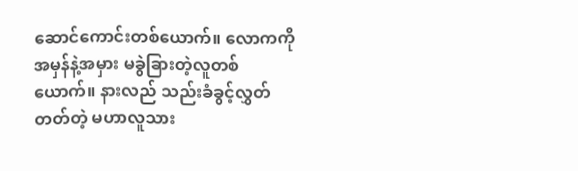ဆောင်ကောင်းတစ်ယောက်။ လောကကို အမှန်နဲ့အမှား မခွဲခြားတဲ့လူတစ်ယောက်။ နားလည် သည်းခံခွင့်လွှတ်တတ်တဲ့ မဟာလူသား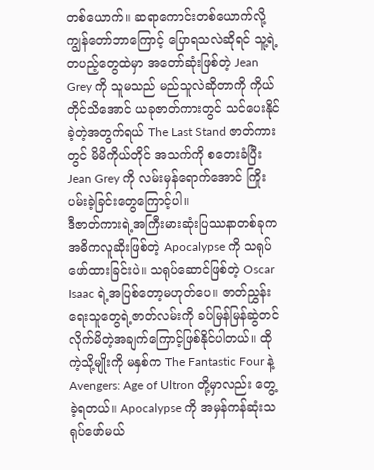တစ်ယောက်။ ဆရာကောင်းတစ်ယောက်လို့ကျွန်တော်ဘာကြောင့် ပြောရသလဲဆိုရင် သူ့ရဲ့တပည့်တွေထဲမှာ အတော်ဆုံးဖြစ်တဲ့ Jean Grey ကို သူမသည် မည်သူလဲဆိုတာကို ကိုယ်တိုင်သိအောင် ယခုဇာတ်ကားတွင် သင်ပေးနိုင်ခဲ့တဲ့အတွက်ရယ် The Last Stand ဇာတ်ကားတွင် မိမိကိုယ်တိုင် အသက်ကို စတေးခံပြီး Jean Grey ကို လမ်းမှန်ရောက်အောင် ကြိုးပမ်းခဲ့ခြင်းတွေကြောင့်ပါ။
ဒီဇာတ်ကားရဲ့အကြီးမားဆုံးပြဿနာတစ်ခုက အဓိကလူဆိုးဖြစ်တဲ့ Apocalypse ကို သရုပ်ဖော်ထားခြင်းပဲ။ သရုပ်ဆောင်ဖြစ်တဲ့ Oscar Isaac ရဲ့အပြစ်တော့မဟုတ်ပေ။ ဇာတ်ညွှန်းရေးသူတွေရဲ့ဇာတ်လမ်းကို ခပ်မြန်မြန်ဆွဲတင်လိုက်မိတဲ့အချက်ကြောင့်ဖြစ်နိုင်ပါတယ်။ ထိုကဲ့သို့မျိုးကို မနှစ်က The Fantastic Four နဲ့Avengers: Age of Ultron တို့မှာလည်း တွေ့ခဲ့ရတယ်။ Apocalypse ကို အမှန်ကန်ဆုံးသရုပ်ဖော်မယ်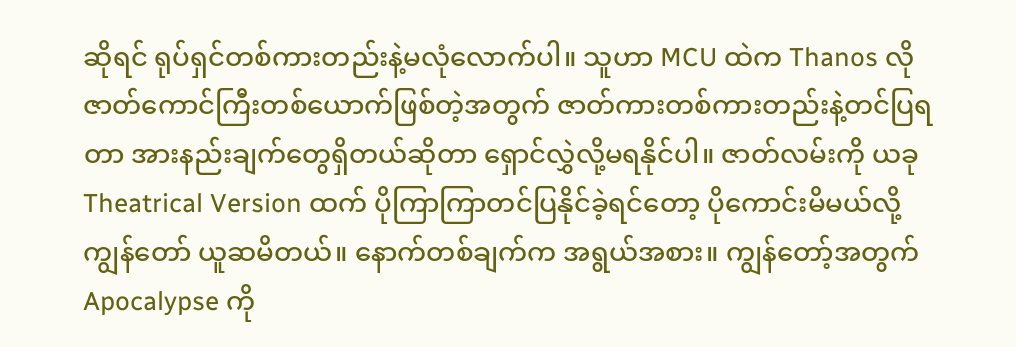ဆိုရင် ရုပ်ရှင်တစ်ကားတည်းနဲ့မလုံလောက်ပါ။ သူဟာ MCU ထဲက Thanos လိုဇာတ်ကောင်ကြီးတစ်ယောက်ဖြစ်တဲ့အတွက် ဇာတ်ကားတစ်ကားတည်းနဲ့တင်ပြရတာ အားနည်းချက်တွေရှိတယ်ဆိုတာ ရှောင်လွှဲလို့မရနိုင်ပါ။ ဇာတ်လမ်းကို ယခု Theatrical Version ထက် ပိုကြာကြာတင်ပြနိုင်ခဲ့ရင်တော့ ပိုကောင်းမိမယ်လို့ကျွန်တော် ယူဆမိတယ်။ နောက်တစ်ချက်က အရွယ်အစား။ ကျွန်တော့်အတွက် Apocalypse ကို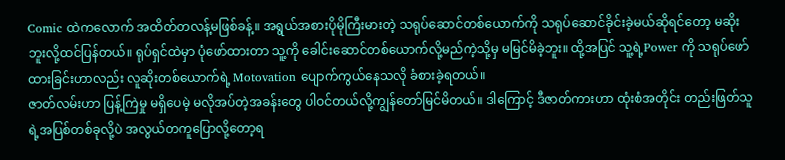Comic ထဲကလောက် အထိတ်တလန့်မဖြစ်ခန့်။ အရွယ်အစားပိုမိုကြီးမားတဲ့ သရုပ်ဆောင်တစ်ယောက်ကို သရုပ်ဆောင်ခိုင်းခဲ့မယ်ဆိုရင်တော့ မဆိုးဘူးလို့ထင်ပြန်တယ်။ ရုပ်ရှင်ထဲမှာ ပုံဖော်ထားတာ သူ့ကို ခေါင်းဆောင်တစ်ယောက်လို့မည်ကဲ့သို့မှ မမြင်မိခဲ့ဘူး။ ထို့အပြင် သူ့ရဲ့Power ကို သရုပ်ဖော်ထားခြင်းဟာလည်း လူဆိုးတစ်ယောက်ရဲ့ Motovation ပျောက်ကွယ်နေသလို ခံစားခဲ့ရတယ်။
ဇာတ်လမ်းဟာ ပြန့်ကြဲမှု မရှိပေမဲ့ မလိုအပ်တဲ့အခန်းတွေ ပါဝင်တယ်လို့ကျွန်တော်မြင်မိတယ်။ ဒါကြောင့် ဒီဇာတ်ကားဟာ ထုံးစံအတိုင်း တည်းဖြတ်သူရဲ့အပြစ်တစ်ခုလို့ပဲ အလွယ်တကူပြောလို့တော့ရ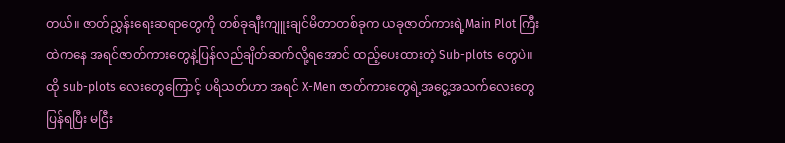တယ်။ ဇာတ်ညွှန်းရေးဆရာတွေကို တစ်ခုချီးကျူးချင်မိတာတစ်ခုက ယခုဇာတ်ကားရဲ့Main Plot ကြီးထဲကနေ အရင်ဇာတ်ကားတွေနဲ့ပြန်လည်ချိတ်ဆက်လို့ရအောင် ထည့်ပေးထားတဲ့ Sub-plots တွေပဲ။ ထို sub-plots လေးတွေကြောင့် ပရိသတ်ဟာ အရင် X-Men ဇာတ်ကားတွေရဲ့အငွေ့အသက်လေးတွေပြန်ရပြီး မငြီး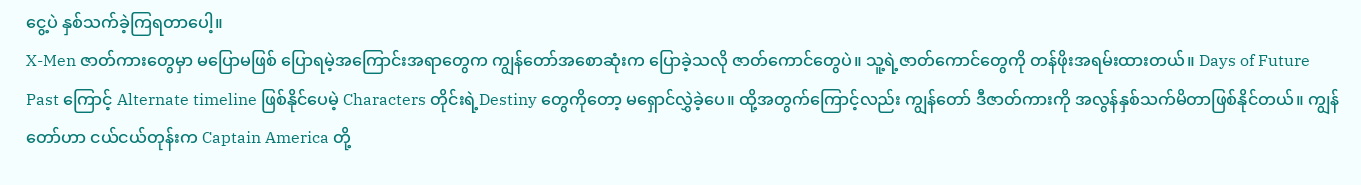ငွေ့ပဲ နှစ်သက်ခဲ့ကြရတာပေါ့။
X-Men ဇာတ်ကားတွေမှာ မပြောမဖြစ် ပြောရမဲ့အကြောင်းအရာတွေက ကျွန်တော်အစောဆုံးက ပြောခဲ့သလို ဇာတ်ကောင်တွေပဲ။ သူ့ရဲ့ဇာတ်ကောင်တွေကို တန်ဖိုးအရမ်းထားတယ်။ Days of Future Past ကြောင့် Alternate timeline ဖြစ်နိုင်ပေမဲ့ Characters တိုင်းရဲ့Destiny တွေကိုတော့ မရှောင်လွှဲခဲ့ပေ။ ထို့အတွက်ကြောင့်လည်း ကျွန်တော် ဒီဇာတ်ကားကို အလွန်နှစ်သက်မိတာဖြစ်နိုင်တယ်။ ကျွန်တော်ဟာ ငယ်ငယ်တုန်းက Captain America တို့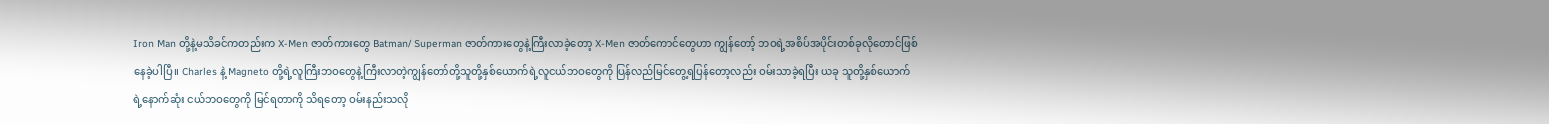Iron Man တို့နဲ့မသိခင်ကတည်းက X-Men ဇာတ်ကားတွေ Batman/ Superman ဇာတ်ကားတွေနဲ့ကြီးလာခဲ့တော့ X-Men ဇာတ်ကောင်တွေဟာ ကျွန်တော့် ဘဝရဲ့အစိပ်အပိုင်းတစ်ခုလိုတောင်ဖြစ်နေခဲ့ပါပြီ။ Charles နဲ့ Magneto တို့ရဲ့လူကြီးဘဝတွေနဲ့ကြီးလာတဲ့ကျွန်တော်တို့သူတို့နှစ်ယောက်ရဲ့လူငယ်ဘဝတွေကို ပြန်လည်မြင်တွေ့ရပြန်တော့လည်း ဝမ်းသာခဲ့ရပြီး ယခု သူတို့နှစ်ယောက်ရဲ့နောက်ဆုံး ငယ်ဘဝတွေကို မြင်ရတာကို သိရတော့ ဝမ်းနည်းသလို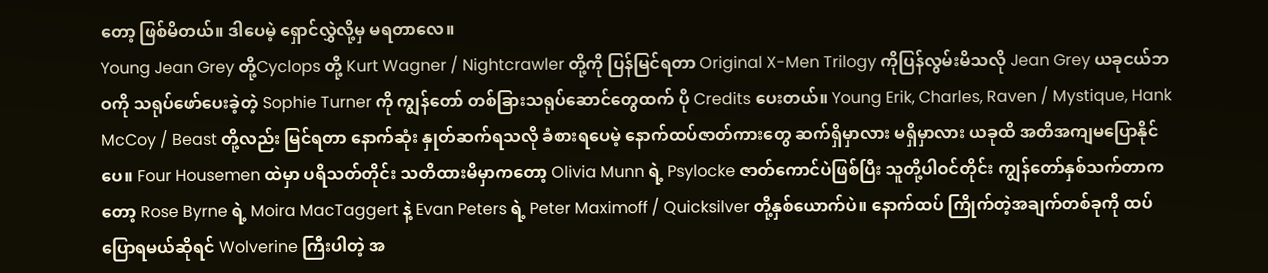တော့ ဖြစ်မိတယ်။ ဒါပေမဲ့ ရှောင်လွှဲလို့မှ မရတာလေ။
Young Jean Grey တို့Cyclops တို့ Kurt Wagner / Nightcrawler တို့ကို ပြန်မြင်ရတာ Original X-Men Trilogy ကိုပြန်လွမ်းမိသလို Jean Grey ယခုငယ်ဘဝကို သရုပ်ဖော်ပေးခဲ့တဲ့ Sophie Turner ကို ကျွန်တော် တစ်ခြားသရုပ်ဆောင်တွေထက် ပို Credits ပေးတယ်။ Young Erik, Charles, Raven / Mystique, Hank McCoy / Beast တို့လည်း မြင်ရတာ နောက်ဆုံး နှုတ်ဆက်ရသလို ခံစားရပေမဲ့ နောက်ထပ်ဇာတ်ကားတွေ ဆက်ရှိမှာလား မရှိမှာလား ယခုထိ အတိအကျမပြောနိုင်ပေ။ Four Housemen ထဲမှာ ပရိသတ်တိုင်း သတိထားမိမှာကတော့ Olivia Munn ရဲ့ Psylocke ဇာတ်ကောင်ပဲဖြစ်ပြီး သူတို့ပါဝင်တိုင်း ကျွန်တော်နှစ်သက်တာကတော့ Rose Byrne ရဲ့ Moira MacTaggert နဲ့ Evan Peters ရဲ့ Peter Maximoff / Quicksilver တို့နှစ်ယောက်ပဲ။ နောက်ထပ် ကြိုက်တဲ့အချက်တစ်ခုကို ထပ်ပြောရမယ်ဆိုရင် Wolverine ကြီးပါတဲ့ အ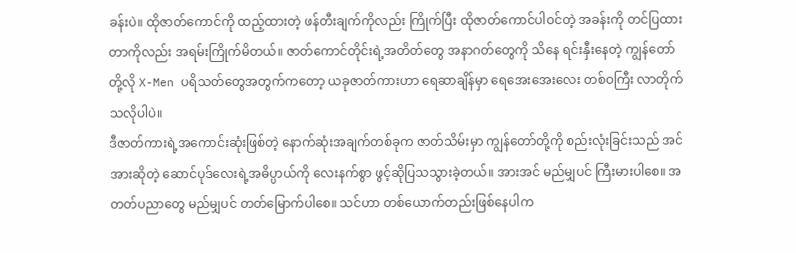ခန်းပဲ။ ထိုဇာတ်ကောင်ကို ထည့်ထားတဲ့ ဖန်တီးချက်ကိုလည်း ကြိုက်ပြီး ထိုဇာတ်ကောင်ပါဝင်တဲ့ အခန်းကို တင်ပြထားတာကိုလည်း အရမ်းကြိုက်မိတယ်။ ဇာတ်ကောင်တိုင်းရဲ့အတိတ်တွေ အနာဂတ်တွေကို သိနေ ရင်းနှီးနေတဲ့ ကျွန်တော်တို့လို X-Men ပရိသတ်တွေအတွက်ကတော့ ယခုဇာတ်ကားဟာ ရေဆာချိန်မှာ ရေအေးအေးလေး တစ်ဝကြီး လာတိုက်သလိုပါပဲ။
ဒီဇာတ်ကားရဲ့အကောင်းဆုံးဖြစ်တဲ့ နောက်ဆုံးအချက်တစ်ခုက ဇာတ်သိမ်းမှာ ကျွန်တော်တို့ကို စည်းလုံးခြင်းသည် အင်အားဆိုတဲ့ ဆောင်ပုဒ်လေးရဲ့အဓိပ္ပာယ်ကို လေးနက်စွာ ဖွင့်ဆိုပြသသွားခဲ့တယ်။ အားအင် မည်မျှပင် ကြီးမားပါစေ။ အတတ်ပညာတွေ မည်မျှပင် တတ်မြောက်ပါစေ။ သင်ဟာ တစ်ယောက်တည်းဖြစ်နေပါက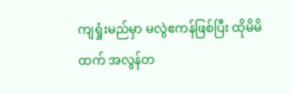ကျရှုံးမည်မှာ မလွဲဧကန်ဖြစ်ပြီး ထိုမိမိထက် အလွန်တ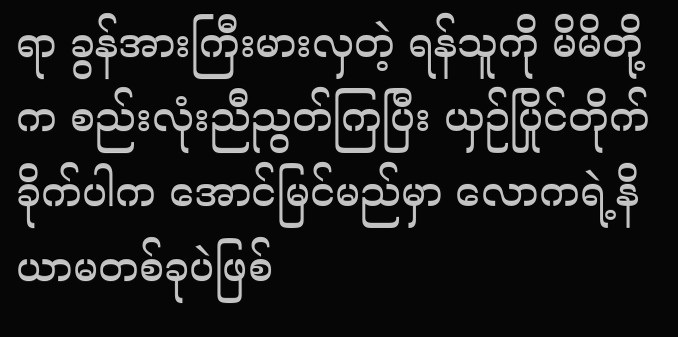ရာ ခွန်အားကြီးမားလှတဲ့ ရန်သူကို မိမိတို့က စည်းလုံးညီညွတ်ကြပြီး ယှဉ်ပြိုင်တိုက်ခိုက်ပါက အောင်မြင်မည်မှာ လောကရဲ့နိယာမတစ်ခုပဲဖြစ်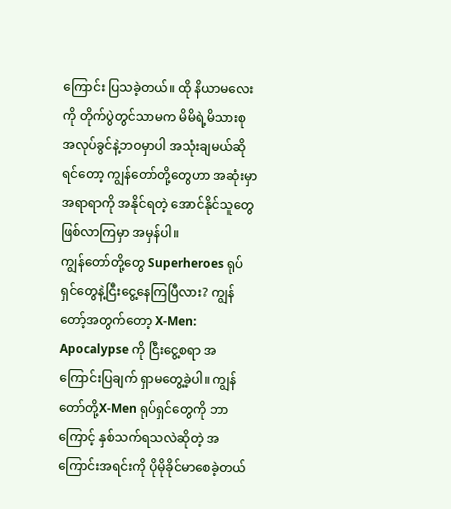ကြောင်း ပြသခဲ့တယ်။ ထို နိယာမလေးကို တိုက်ပွဲတွင်သာမက မိမိရဲ့မိသားစု အလုပ်ခွင်နဲ့ဘဝမှာပါ အသုံးချမယ်ဆိုရင်တော့ ကျွန်တော်တို့တွေဟာ အဆုံးမှာ အရာရာကို အနိုင်ရတဲ့ အောင်နိုင်သူတွေ ဖြစ်လာကြမှာ အမှန်ပါ။
ကျွန်တော်တို့တွေ Superheroes ရုပ်ရှင်တွေနဲ့ငြီးငွေ့နေကြပြီလား? ကျွန်တော့်အတွက်တော့ X-Men: Apocalypse ကို ငြီးငွေ့စရာ အကြောင်းပြချက် ရှာမတွေ့ခဲ့ပါ။ ကျွန်တော်တို့X-Men ရုပ်ရှင်တွေကို ဘာကြောင့် နှစ်သက်ရသလဲဆိုတဲ့ အကြောင်းအရင်းကို ပိုမိုခိုင်မာစေခဲ့တယ်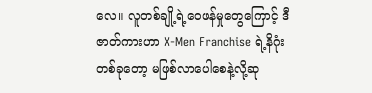လေ။ လူတစ်ချို့ရဲ့ဝေဖန်မှုတွေကြောင့် ဒီဇာတ်ကားဟာ X-Men Franchise ရဲ့နိဂုံးတစ်ခုတော့ မဖြစ်လာပေါစေနဲ့လို့ဆု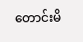တောင်းမိ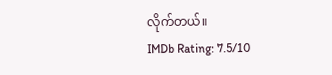လိုက်တယ်။
IMDb Rating: 7.5/10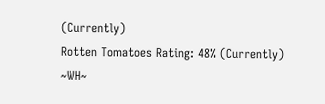(Currently)
Rotten Tomatoes Rating: 48% (Currently)
~WH~